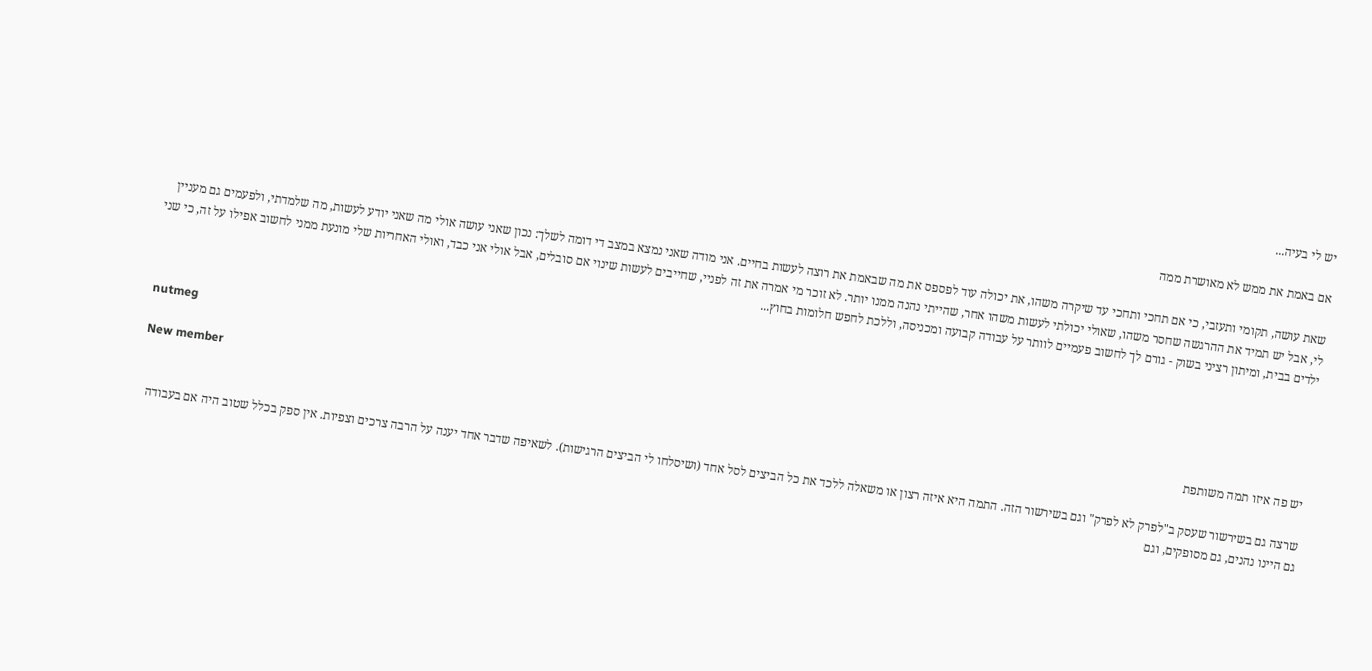יש לי בעיה...

אם באמת את ממש לא מאושרת ממה

שאת עושה, תקומי ותעזבי, כי אם תחכי ותחכי עד שיקרה משהו, את יכולה עוד לפספס את מה שבאמת את רוצה לעשות בחיים. אני מודה שאני נמצא במצב די דומה לשלך: נכון שאני עושה אולי מה שאני יודע לעשות, מה שלמדתי, ולפעמים גם מעניין לי, אבל יש תמיד את ההרגשה שחסר משהו, שאולי יכולתי לעשות משהו אחר, שהייתי נהנה ממנו יותר. לא זוכר מי אמרה את זה לפניי, שחייבים לעשות שינוי אם סובלים, אבל אולי אני כבד, ואולי האחריות שלי מונעת ממני לחשוב אפילו על זה, כי שני ילדים בבית, ומיתון רציני בשוק - גורם לך לחשוב פעמיים לוותר על עבודה קבועה ומכניסה, וללכת לחפש חלומות בחוץ...


nutmeg

New member
יש פה איזו תמה משותפת

שרצה גם בשירשור שעסק ב"לפרק לא לפרק" וגם בשירשור הזה. התמה היא איזה רצון או משאלה ללכד את כל הביצים לסל אחד (ושיסלחו לי הביצים הרגישות). לשאיפה שדבר אחד יענה על הרבה צרכים וצפיות. אין ספק בכלל שטוב היה אם בעבודה גם היינו נהנים, גם מסופקים, וגם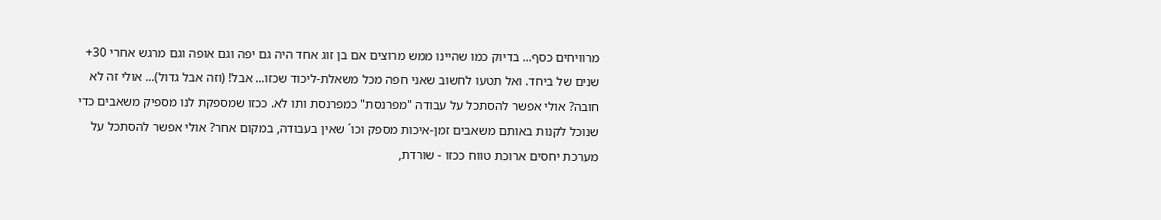מרוויחים כסף... בדיוק כמו שהיינו ממש מרוצים אם בן זוג אחד היה גם יפה וגם אופה וגם מרגש אחרי 30+ שנים של ביחד. ואל תטעו לחשוב שאני חפה מכל משאלת-ליכוד שכזו... אבל! (וזה אבל גדול)... אולי זה לא חובה? אולי אפשר להסתכל על עבודה "מפרנסת" כמפרנסת ותו לא. ככזו שמספקת לנו מספיק משאבים כדי שנוכל לקנות באותם משאבים זמן-איכות מספק וכו´ שאין בעבודה, במקום אחר? אולי אפשר להסתכל על מערכת יחסים ארוכת טווח ככזו - שורדת,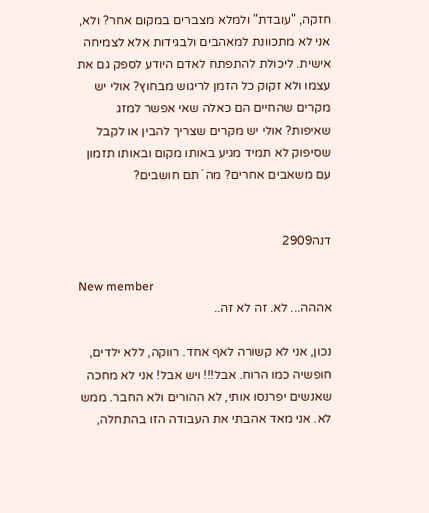חזקה, "עובדת" ולמלא מצברים במקום אחר? ולא, אני לא מתכוונת למאהבים ולבגידות אלא לצמיחה אישית. ליכולת להתפתח לאדם היודע לספק גם את עצמו ולא זקוק כל הזמן לריגוש מבחוץ? אולי יש מקרים שהחיים הם כאלה שאי אפשר למזג שאיפות? אולי יש מקרים שצריך להבין או לקבל שסיפוק לא תמיד מגיע באותו מקום ובאותו תזמון עם משאבים אחרים? מה ´תם חושבים?


דנה2909

New member
אההה... לא. זה לא זה..

נכון, אני לא קשורה לאף אחד. רווקה, ללא ילדים, חופשיה כמו הרוח. אבל!!! ויש אבל! אני לא מחכה שאנשים יפרנסו אותי, לא ההורים ולא החבר. ממש לא. אני מאד אהבתי את העבודה הזו בהתחלה,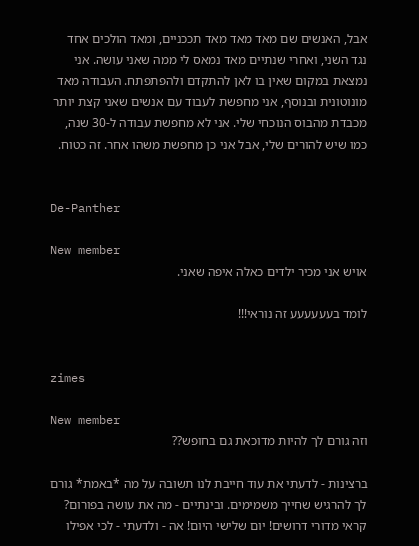אבל, האנשים שם מאד מאד מאד תככניים, ומאד הולכים אחד נגד השני, ואחרי שנתיים מאד נמאס לי ממה שאני עושה. אני נמצאת במקום שאין בו לאן להתקדם ולהפתפתח. העבודה מאד מונוטונית ובנוסף, אני מחפשת לעבוד עם אנשים שאני קצת יותר מכבדת מהבוס הנוכחי שלי. אני לא מחפשת עבודה ל-30 שנה, כמו שיש להורים שלי, אבל אני כן מחפשת משהו אחר. זה כטוח.


De-Panther

New member
אויש אני מכיר ילדים כאלה איפה שאני.

לומד בעעעעעע זה נוראי!!!


zimes

New member
וזה גורם לך להיות מדוכאת גם בחופש??

ברצינות - לדעתי את עוד חייבת לנו תשובה על מה *באמת* גורם לך להרגיש שחייך משמימים. ובינתיים - מה את עושה בפורום? קראי מדורי דרושים! יום שלישי היום! אה - ולדעתי - לכי אפילו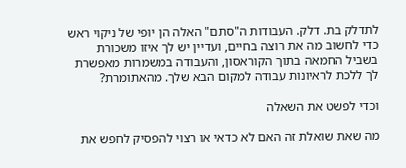לתדלק בת. דלק. העבודות ה"סתם" האלה הן יופי של ניקוי ראש כדי לחשוב מה את רוצה בחיים, ועדיין יש לך איזו משכורת בשביל החמאה בתוך הקוראסון, והעבודה במשמרות מאפשרת לך ללכת לראיונות עבודה למקום הבא שלך. מהאתומרת?

וכדי לפשט את השאלה

מה שאת שואלת זה האם לא כדאי או רצוי להפסיק לחפש את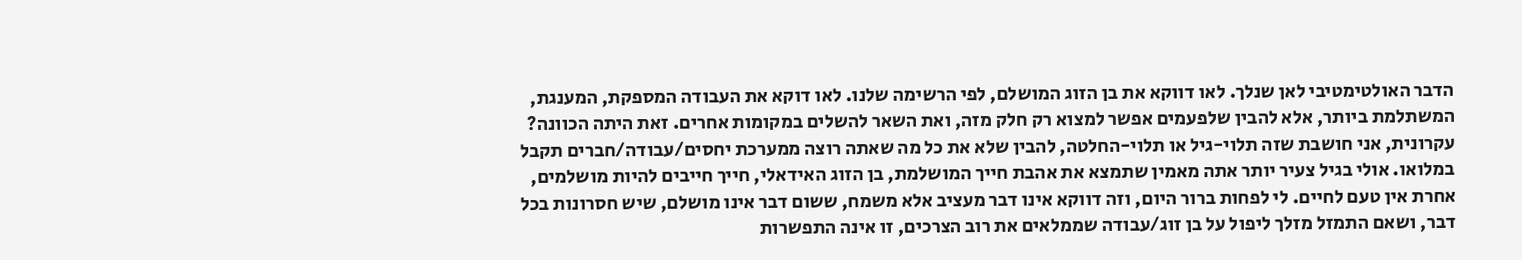הדבר האולטימטיבי לאן שנלך. לאו דווקא את בן הזוג המושלם, לפי הרשימה שלנו. לאו דוקא את העבודה המספקת, המענגת, המשתלמת ביותר, אלא להבין שלפעמים אפשר למצוא רק חלק מזה, ואת השאר להשלים במקומות אחרים. זאת היתה הכוונה? עקרונית, אני חושבת שזה תלוי-גיל או תלוי-החלטה, להבין שלא את כל מה שאתה רוצה ממערכת יחסים/עבודה/חברים תקבל במלואו. אולי בגיל צעיר יותר אתה מאמין שתמצא את אהבת חייך המושלמת, בן הזוג האידאלי, חייך חייבים להיות מושלמים, אחרת אין טעם לחיים. לי לפחות ברור היום, וזה דווקא אינו דבר מעציב אלא משמח, ששום דבר אינו מושלם, שיש חסרונות בכל דבר, ושאם התמזל מזלך ליפול על בן זוג/עבודה שממלאים את רוב הצרכים, זו אינה התפשרות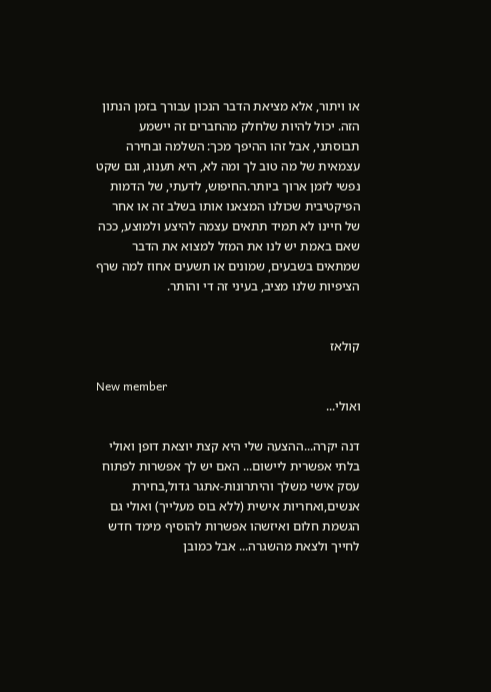או ויתור, אלא מציאת הדבר הנכון עבורך בזמן הנתון הזה. יכול להיות שלחלק מהחברים זה יישמע תבוסתני, אבל זהו ההיפך מכך: השלמה ובחירה עצמאית של מה טוב לך ומה לא, היא תענוג, וגם שקט נפשי לזמן ארוך ביותר.החיפוש, לדעתי, של הדמות הפיקטיבית שכולנו המצאנו אותו בשלב זה או אחר של חיינו לא תמיד תתאים עצמה להיצע ולמוצע, ככה שאם באמת יש לנו את המזל למצוא את הדבר שמתאים בשבעים, שמונים או תשעים אחוז למה שרף הציפיות שלנו מציב, בעיני זה די והותר.


קולאז

New member
ואולי...

דנה יקרה...ההצעה שלי היא קצת יוצאת דופן ואולי בלתי אפשרית ליישום... האם יש לך אפשרות לפתוח עסק אישי משלך והיתרונות-אתגר גדול,בחירת אנשים,ואחריות אישית (ללא בוס מעלייך) ואולי גם הגשמת חלום ואיזשהו אפשרות להוסיף מימד חדש לחייך ולצאת מהשגרה... אבל כמובן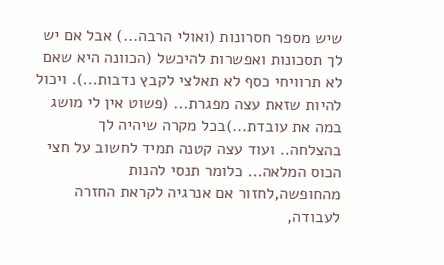שיש מספר חסרונות (ואולי הרבה...) אבל אם יש לך תסכונות ואפשרות להיכשל (הכוונה היא שאם לא תרוויחי כסף לא תאלצי לקבץ נדבות...). ויכול להיות שזאת עצה מפגרת... (פשוט אין לי מושג במה את עובדת...)בכל מקרה שיהיה לך בהצלחה.. ועוד עצה קטנה תמיד לחשוב על חצי הכוס המלאה... כלומר תנסי להנות מהחופשה,לחזור אם אנרגיה לקראת החזרה לעבודה,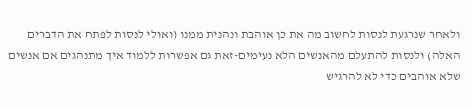ולאחר שנרגעת לנסות לחשוב מה את כן אוהבת ונהנית ממנו (ואולי לנסות לפתח את הדברים האלה) ולנסות להתעלם מהאנשים הלא נעימים-זאת גם אפשרות ללמוד איך מתנהגים אם אנשים שלא אוהבים כדי לא להרגיש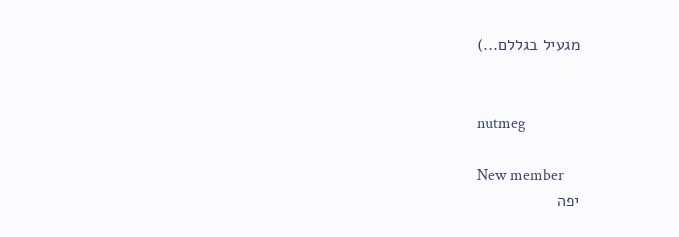מגעיל בגללם...)


nutmeg

New member
יפה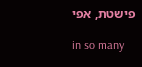פישטת, אפי

in so many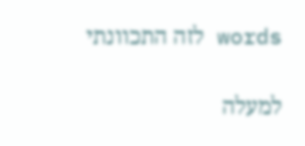words לזה התכוונתי

למעלה